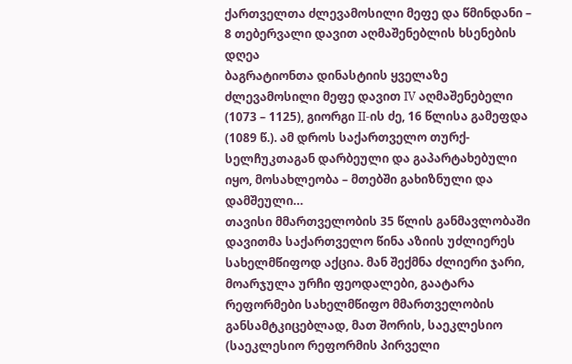ქართველთა ძლევამოსილი მეფე და წმინდანი – 8 თებერვალი დავით აღმაშენებლის ხსენების დღეა
ბაგრატიონთა დინასტიის ყველაზე ძლევამოსილი მეფე დავით IV აღმაშენებელი (1073 – 1125), გიორგი II-ის ძე, 16 წლისა გამეფდა (1089 წ.). ამ დროს საქართველო თურქ-სელჩუკთაგან დარბეული და გაპარტახებული იყო, მოსახლეობა – მთებში გახიზნული და დამშეული…
თავისი მმართველობის 35 წლის განმავლობაში დავითმა საქართველო წინა აზიის უძლიერეს სახელმწიფოდ აქცია. მან შექმნა ძლიერი ჯარი, მოარჯულა ურჩი ფეოდალები, გაატარა რეფორმები სახელმწიფო მმართველობის განსამტკიცებლად, მათ შორის, საეკლესიო (საეკლესიო რეფორმის პირველი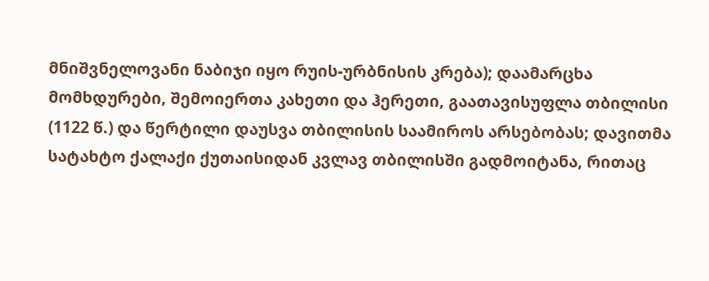მნიშვნელოვანი ნაბიჯი იყო რუის-ურბნისის კრება); დაამარცხა მომხდურები, შემოიერთა კახეთი და ჰერეთი, გაათავისუფლა თბილისი (1122 წ.) და წერტილი დაუსვა თბილისის საამიროს არსებობას; დავითმა სატახტო ქალაქი ქუთაისიდან კვლავ თბილისში გადმოიტანა, რითაც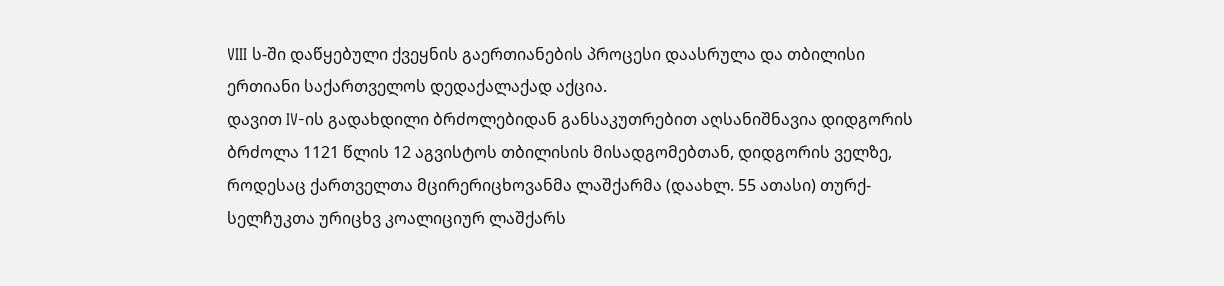VIII ს-ში დაწყებული ქვეყნის გაერთიანების პროცესი დაასრულა და თბილისი ერთიანი საქართველოს დედაქალაქად აქცია.
დავით IV-ის გადახდილი ბრძოლებიდან განსაკუთრებით აღსანიშნავია დიდგორის ბრძოლა 1121 წლის 12 აგვისტოს თბილისის მისადგომებთან, დიდგორის ველზე, როდესაც ქართველთა მცირერიცხოვანმა ლაშქარმა (დაახლ. 55 ათასი) თურქ-სელჩუკთა ურიცხვ კოალიციურ ლაშქარს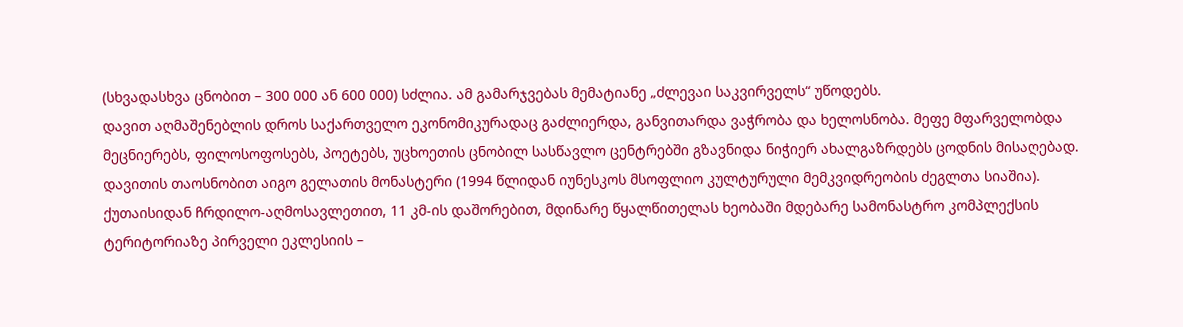(სხვადასხვა ცნობით – 300 000 ან 600 000) სძლია. ამ გამარჯვებას მემატიანე „ძლევაი საკვირველს“ უწოდებს.
დავით აღმაშენებლის დროს საქართველო ეკონომიკურადაც გაძლიერდა, განვითარდა ვაჭრობა და ხელოსნობა. მეფე მფარველობდა მეცნიერებს, ფილოსოფოსებს, პოეტებს, უცხოეთის ცნობილ სასწავლო ცენტრებში გზავნიდა ნიჭიერ ახალგაზრდებს ცოდნის მისაღებად.
დავითის თაოსნობით აიგო გელათის მონასტერი (1994 წლიდან იუნესკოს მსოფლიო კულტურული მემკვიდრეობის ძეგლთა სიაშია). ქუთაისიდან ჩრდილო-აღმოსავლეთით, 11 კმ-ის დაშორებით, მდინარე წყალწითელას ხეობაში მდებარე სამონასტრო კომპლექსის ტერიტორიაზე პირველი ეკლესიის –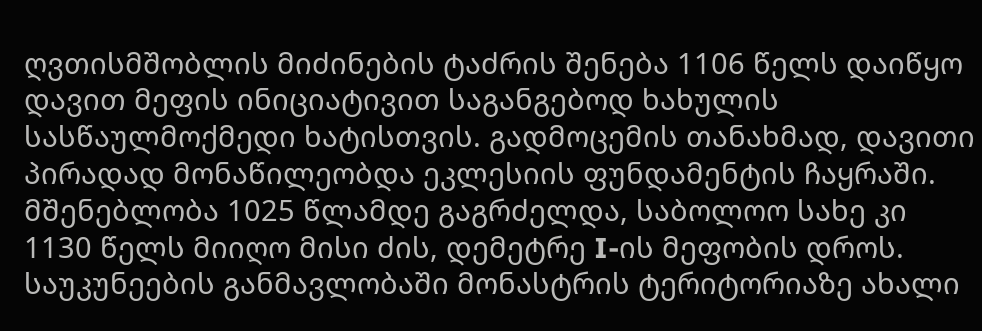ღვთისმშობლის მიძინების ტაძრის შენება 1106 წელს დაიწყო დავით მეფის ინიციატივით საგანგებოდ ხახულის სასწაულმოქმედი ხატისთვის. გადმოცემის თანახმად, დავითი პირადად მონაწილეობდა ეკლესიის ფუნდამენტის ჩაყრაში. მშენებლობა 1025 წლამდე გაგრძელდა, საბოლოო სახე კი 1130 წელს მიიღო მისი ძის, დემეტრე I-ის მეფობის დროს.
საუკუნეების განმავლობაში მონასტრის ტერიტორიაზე ახალი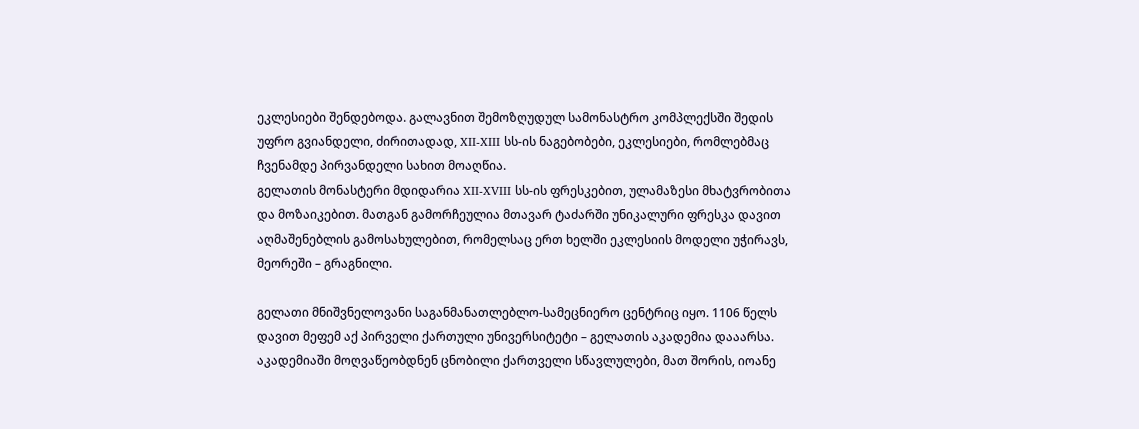ეკლესიები შენდებოდა. გალავნით შემოზღუდულ სამონასტრო კომპლექსში შედის უფრო გვიანდელი, ძირითადად, XII-XIII სს-ის ნაგებობები, ეკლესიები, რომლებმაც ჩვენამდე პირვანდელი სახით მოაღწია.
გელათის მონასტერი მდიდარია XII-XVIII სს-ის ფრესკებით, ულამაზესი მხატვრობითა და მოზაიკებით. მათგან გამორჩეულია მთავარ ტაძარში უნიკალური ფრესკა დავით აღმაშენებლის გამოსახულებით, რომელსაც ერთ ხელში ეკლესიის მოდელი უჭირავს, მეორეში – გრაგნილი.

გელათი მნიშვნელოვანი საგანმანათლებლო-სამეცნიერო ცენტრიც იყო. 1106 წელს დავით მეფემ აქ პირველი ქართული უნივერსიტეტი – გელათის აკადემია დააარსა. აკადემიაში მოღვაწეობდნენ ცნობილი ქართველი სწავლულები, მათ შორის, იოანე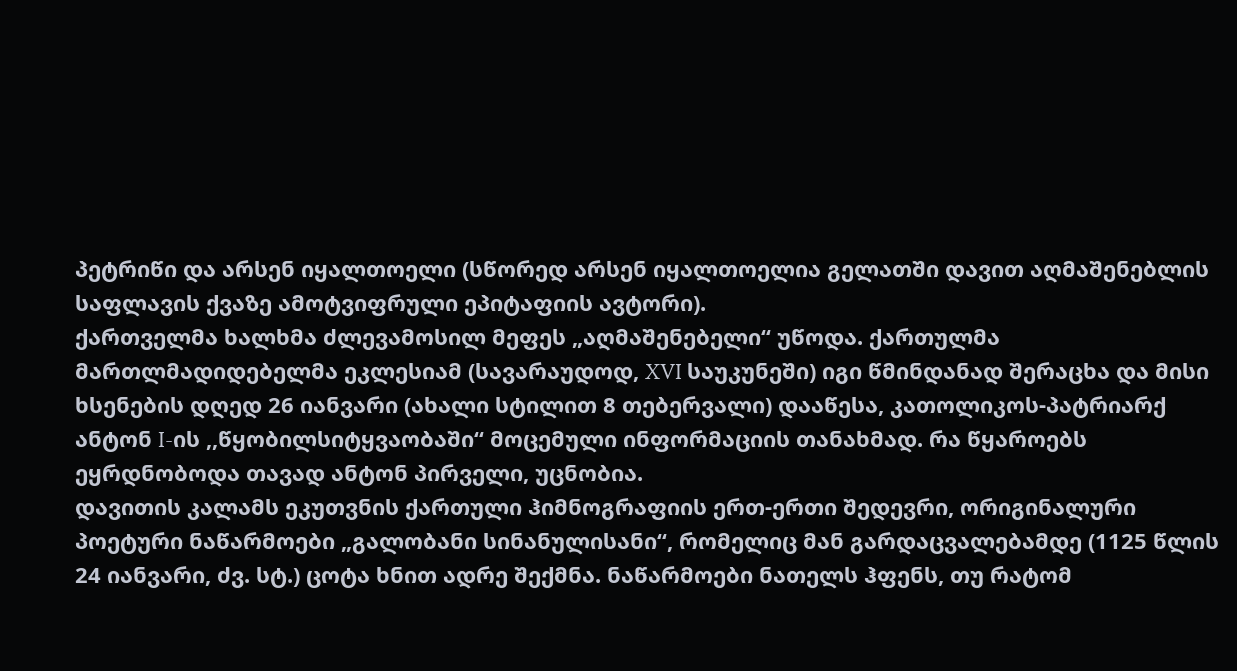პეტრიწი და არსენ იყალთოელი (სწორედ არსენ იყალთოელია გელათში დავით აღმაშენებლის საფლავის ქვაზე ამოტვიფრული ეპიტაფიის ავტორი).
ქართველმა ხალხმა ძლევამოსილ მეფეს „აღმაშენებელი“ უწოდა. ქართულმა მართლმადიდებელმა ეკლესიამ (სავარაუდოდ, XVI საუკუნეში) იგი წმინდანად შერაცხა და მისი ხსენების დღედ 26 იანვარი (ახალი სტილით 8 თებერვალი) დააწესა, კათოლიკოს-პატრიარქ ანტონ I-ის ,,წყობილსიტყვაობაში“ მოცემული ინფორმაციის თანახმად. რა წყაროებს ეყრდნობოდა თავად ანტონ პირველი, უცნობია.
დავითის კალამს ეკუთვნის ქართული ჰიმნოგრაფიის ერთ-ერთი შედევრი, ორიგინალური პოეტური ნაწარმოები „გალობანი სინანულისანი“, რომელიც მან გარდაცვალებამდე (1125 წლის 24 იანვარი, ძვ. სტ.) ცოტა ხნით ადრე შექმნა. ნაწარმოები ნათელს ჰფენს, თუ რატომ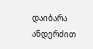დაიბარა ანდერძით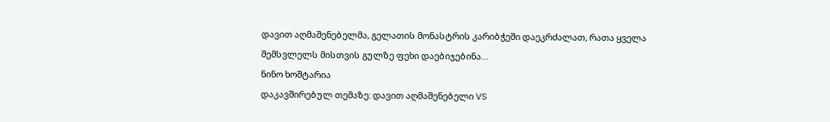დავით აღმაშენებელმა, გელათის მონასტრის კარიბჭეში დაეკრძალათ, რათა ყველა შემსვლელს მისთვის გულზე ფეხი დაებიჯებინა…
ნინო ხოშტარია
დაკავშირებულ თემაზე: დავით აღმაშენებელი VS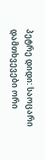პეტრე დიდი: საოცარი დამთხვევები ორი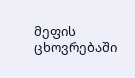მეფის ცხოვრებაში